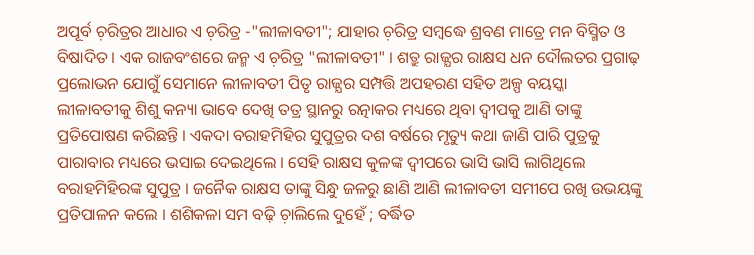ଅପୂର୍ବ ଚ଼ରିତ୍ରର ଆଧାର ଏ ଚ଼ରିତ୍ର -"ଲୀଳାବତୀ"; ଯାହାର ଚ଼ରିତ୍ର ସମ୍ବଦ୍ଧେ ଶ୍ରବଣ ମାତ୍ରେ ମନ ବିସ୍ମିତ ଓ ବିଷାଦିତ । ଏକ ରାଜବଂଶରେ ଜନ୍ମ ଏ ଚ଼ରିତ୍ର "ଲୀଳାବତୀ" । ଶତ୍ରୁ ରାଜ୍ଯର ରାକ୍ଷସ ଧନ ଦୌଲତର ପ୍ରଗାଢ଼ ପ୍ରଲୋଭନ ଯୋଗୁଁ ସେମାନେ ଲୀଳାବତୀ ପିତୃ ରାଜ୍ଯର ସମ୍ପତ୍ତି ଅପହରଣ ସହିତ ଅଳ୍ପ ବୟସ୍କା ଲୀଳାବତୀକୁ ଶିଶୁ କନ୍ୟା ଭାବେ ଦେଖି ତତ୍ର ସ୍ଥାନରୁ ରତ୍ନାକର ମଧ୍ୟରେ ଥିବା ଦ୍ବୀପକୁ ଆଣି ତାଙ୍କୁ ପ୍ରତିପୋଷଣ କରିଛନ୍ତି । ଏକଦା ବରାହମିହିର ସୁପୁତ୍ରର ଦଶ ବର୍ଷରେ ମୃତ୍ୟୁ କଥା ଜାଣି ପାରି ପୁତ୍ରକୁ ପାରାବାର ମଧ୍ୟରେ ଭସାଇ ଦେଇଥିଲେ । ସେହି ରାକ୍ଷସ କୁଳଙ୍କ ଦ୍ବୀପରେ ଭାସି ଭାସି ଲାଗିଥିଲେ ବରାହମିହିରଙ୍କ ସୁପୁତ୍ର । ଜନୈକ ରାକ୍ଷସ ତାଙ୍କୁ ସିନ୍ଧୁ ଜଳରୁ ଛାଣି ଆଣି ଲୀଳାବତୀ ସମୀପେ ରଖି ଉଭୟଙ୍କୁ ପ୍ରତିପାଳନ କଲେ । ଶଶିକଳା ସମ ବଢ଼ି ଚ଼ାଲିଲେ ଦୁହେଁ ; ବର୍ଦ୍ଧିତ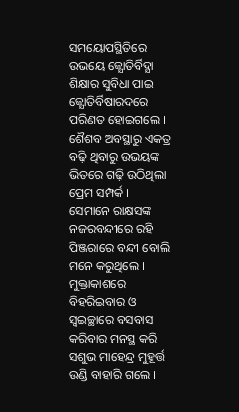ସମୟୋପସ୍ଥିତିରେ ଉଭୟେ ଜ୍ଯୋତିର୍ବିଦ୍ଯା ଶିକ୍ଷାର ସୁବିଧା ପାଇ ଜ୍ଯୋତିର୍ବିଷାରଦରେ ପରିଣତ ହୋଇଗଲେ । ଶୈଶବ ଅବସ୍ଥାରୁ ଏକତ୍ର ବଢ଼ି ଥିବାରୁ ଉଭୟଙ୍କ ଭିତରେ ଗଢ଼ି ଉଠିଥିଲା ପ୍ରେମ ସମ୍ପର୍କ । ସେମାନେ ରାକ୍ଷସଙ୍କ ନଜରବନ୍ଦୀରେ ରହି ପିଞ୍ଜରାରେ ବନ୍ଦୀ ବୋଲି ମନେ କରୁଥିଲେ । ମୁକ୍ତାକାଶରେ ବିହରିଇବାର ଓ ସ୍ବଇଚ୍ଛାରେ ବସବାସ କରିବାର ମନସ୍ଥ କରି ସଶୁଭ ମାହେନ୍ଦ୍ର ମୁହୂର୍ତ୍ତ ଉଣ୍ଡି ବାହାରି ଗଲେ ।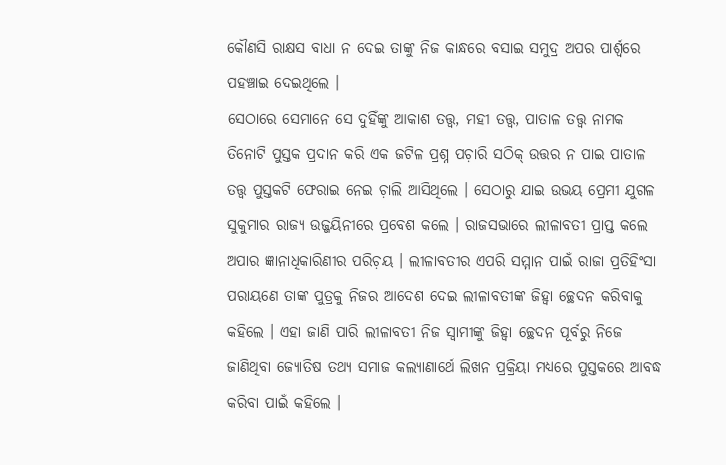କୌଣସି ରାକ୍ଷସ ବାଧା ନ ଦେଇ ତାଙ୍କୁ ନିଜ କାନ୍ଧରେ ବସାଇ ସମୁଦ୍ର ଅପର ପାର୍ଶ୍ବରେ ପହଞ୍ଚାଇ ଦେଇଥିଲେ ।
ସେଠାରେ ସେମାନେ ସେ ଦୁହିଁଙ୍କୁ ଆକାଶ ତତ୍ତ୍ବ, ମହୀ ତତ୍ତ୍ବ, ପାତାଳ ତତ୍ତ୍ବ ନାମକ ତିନୋଟି ପୁସ୍ତକ ପ୍ରଦାନ କରି ଏକ ଜଟିଳ ପ୍ରଶ୍ନ ପଚ଼ାରି ସଠିକ୍ ଉତ୍ତର ନ ପାଇ ପାତାଳ ତତ୍ତ୍ବ ପୁସ୍ତକଟି ଫେରାଇ ନେଇ ଚ଼ାଲି ଆସିଥିଲେ । ସେଠାରୁ ଯାଇ ଉଭୟ ପ୍ରେମୀ ଯୁଗଳ ସୁକୁମାର ରାଜ୍ଯ ଉଜ୍ଜୟିନୀରେ ପ୍ରବେଶ କଲେ । ରାଜସଭାରେ ଲୀଳାବତୀ ପ୍ରାପ୍ତ କଲେ ଅପାର ଜ୍ଞାନାଧିକାରିଣୀର ପରିଚ଼ୟ । ଲୀଳାବତୀର ଏପରି ସମ୍ମାନ ପାଇଁ ରାଜା ପ୍ରତିହିଂସା ପରାୟଣେ ତାଙ୍କ ପୁତ୍ରକୁ ନିଜର ଆଦେଶ ଦେଇ ଲୀଳାବତୀଙ୍କ ଜିହ୍ୱା ଚ୍ଛେଦନ କରିବାକୁ କହିଲେ । ଏହା ଜାଣି ପାରି ଲୀଳାବତୀ ନିଜ ସ୍ବାମୀଙ୍କୁ ଜିହ୍ୱା ଚ୍ଛେଦନ ପୂର୍ବରୁ ନିଜେ ଜାଣିଥିବା ଜ୍ଯୋତିଷ ତଥ୍ଯ ସମାଜ କଲ୍ଯାଣାର୍ଥେ ଲିଖନ ପ୍ରକ୍ରିୟା ମଧ୍ୟରେ ପୁସ୍ତକରେ ଆବଦ୍ଧ କରିବା ପାଇଁ କହିଲେ ।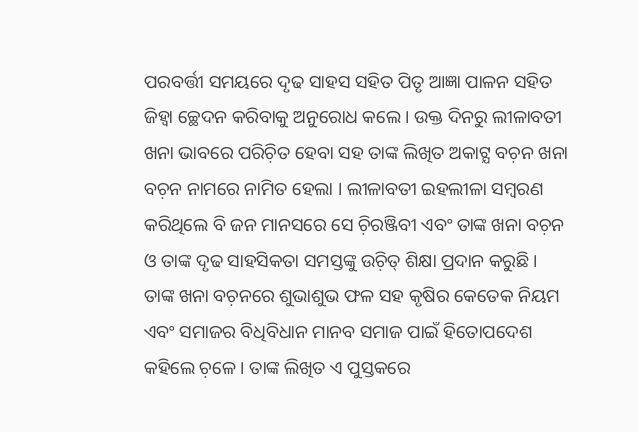ପରବର୍ତ୍ତୀ ସମୟରେ ଦୃଢ ସାହସ ସହିତ ପିତୃ ଆଜ୍ଞା ପାଳନ ସହିତ ଜିହ୍ୱା ଚ୍ଛେଦନ କରିବାକୁ ଅନୁରୋଧ କଲେ । ଉକ୍ତ ଦିନରୁ ଲୀଳାବତୀ ଖନା ଭାବରେ ପରିଚ଼ିତ ହେବା ସହ ତାଙ୍କ ଲିଖିତ ଅକାଟ୍ଯ ବଚ଼ନ ଖନା ବଚ଼ନ ନାମରେ ନାମିତ ହେଲା । ଲୀଳାବତୀ ଇହଲୀଳା ସମ୍ବରଣ କରିଥିଲେ ବି ଜନ ମାନସରେ ସେ ଚ଼ିରଞ୍ଜିବୀ ଏବଂ ତାଙ୍କ ଖନା ବଚ଼ନ ଓ ତାଙ୍କ ଦୃଢ ସାହସିକତା ସମସ୍ତଙ୍କୁ ଉଚ଼ିତ୍ ଶିକ୍ଷା ପ୍ରଦାନ କରୁଛି ।
ତାଙ୍କ ଖନା ବଚ଼ନରେ ଶୁଭାଶୁଭ ଫଳ ସହ କୃଷିର କେତେକ ନିୟମ ଏବଂ ସମାଜର ବିଧିବିଧାନ ମାନବ ସମାଜ ପାଇଁ ହିତୋପଦେଶ କହିଲେ ଚ଼ଳେ । ତାଙ୍କ ଲିଖିତ ଏ ପୁସ୍ତକରେ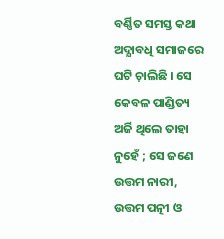ବର୍ଣ୍ଣିତ ସମସ୍ତ କଥା ଅଦ୍ଯାବଧି ସମାଜରେ ଘଟି ଚ଼ାଲିଛି । ସେ କେବଳ ପାଣ୍ଡିତ୍ୟ ଅର୍ଜି ଥିଲେ ତାହା ନୁହେଁ ; ସେ ଜଣେ ଉତ୍ତମ ନାରୀ, ଉତ୍ତମ ପତ୍ନୀ ଓ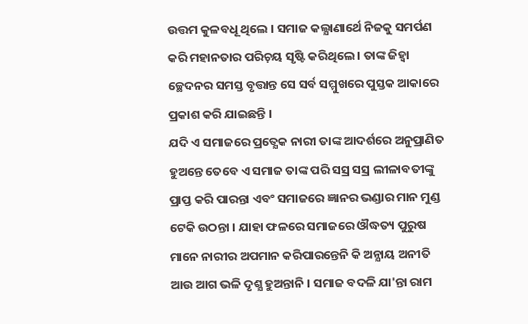ଉତ୍ତମ କୁଳବଧୂ ଥିଲେ । ସମାଜ କଲ୍ଯାଣାର୍ଥେ ନିଜକୁ ସମର୍ପଣ କରି ମହାନତାର ପରିଚ଼ୟ ସୃଷ୍ଟି କରିଥିଲେ । ତାଙ୍କ ଜିହ୍ୱା ଚ୍ଛେଦନର ସମସ୍ତ ବୃତ୍ତାନ୍ତ ସେ ସର୍ବ ସମ୍ମୁଖରେ ପୁସ୍ତକ ଆକାରେ ପ୍ରକାଶ କରି ଯାଇଛନ୍ତି ।
ଯଦି ଏ ସମାଜରେ ପ୍ରତ୍ଯେକ ନାରୀ ତାଙ୍କ ଆଦର୍ଶରେ ଅନୁପ୍ରାଣିତ ହୁଅନ୍ତେ ତେବେ ଏ ସମାଜ ତାଙ୍କ ପରି ସସ୍ର ସସ୍ର ଲୀଳାବତୀଙ୍କୁ ପ୍ରାପ୍ତ କରି ପାରନ୍ତା ଏବଂ ସମାଜରେ ଜ୍ଞାନର ଭଣ୍ଡାର ମାନ ମୁଣ୍ଡ ଟେକି ଉଠନ୍ତା । ଯାହା ଫଳରେ ସମାଜରେ ଔଦ୍ଧତ୍ୟ ପୁରୁଷ ମାନେ ନାରୀର ଅପମାନ କରିପାରନ୍ତେନି କି ଅନ୍ଯାୟ ଅନୀତି ଆଉ ଆଗ ଭଳି ଦୃଶ୍ଯ ହୁଅନ୍ତାନି । ସମାଜ ବଦଳି ଯା'ନ୍ତା ରାମ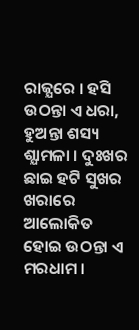ରାଜ୍ଯରେ । ହସି ଉଠନ୍ତା ଏ ଧରା, ହୁଅନ୍ତା ଶସ୍ୟ ଶ୍ଯାମଳା । ଦୁଃଖର ଛାଇ ହଟି ସୁଖର ଖରାରେ ଆଲୋକିତ ହୋଇ ଉଠନ୍ତା ଏ ମରଧାମ ।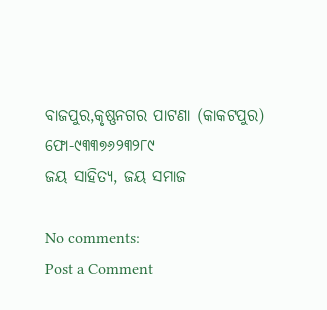ବାଜପୁର,କୃଷ୍ଣନଗର ପାଟଣା (କାକଟପୁର)
ଫୋ-୯୩୩୭୬୨୩୨୮୯
ଜୟ ସାହିତ୍ୟ, ଜୟ ସମାଜ

No comments:
Post a Comment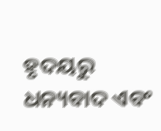ହୃଦୟରୁ ଧନ୍ୟବାଦ ଏବଂ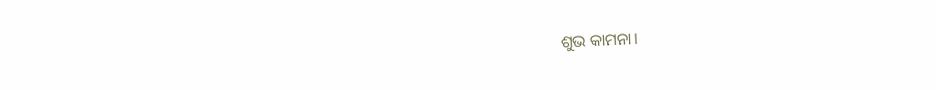ଶୁଭ କାମନା।